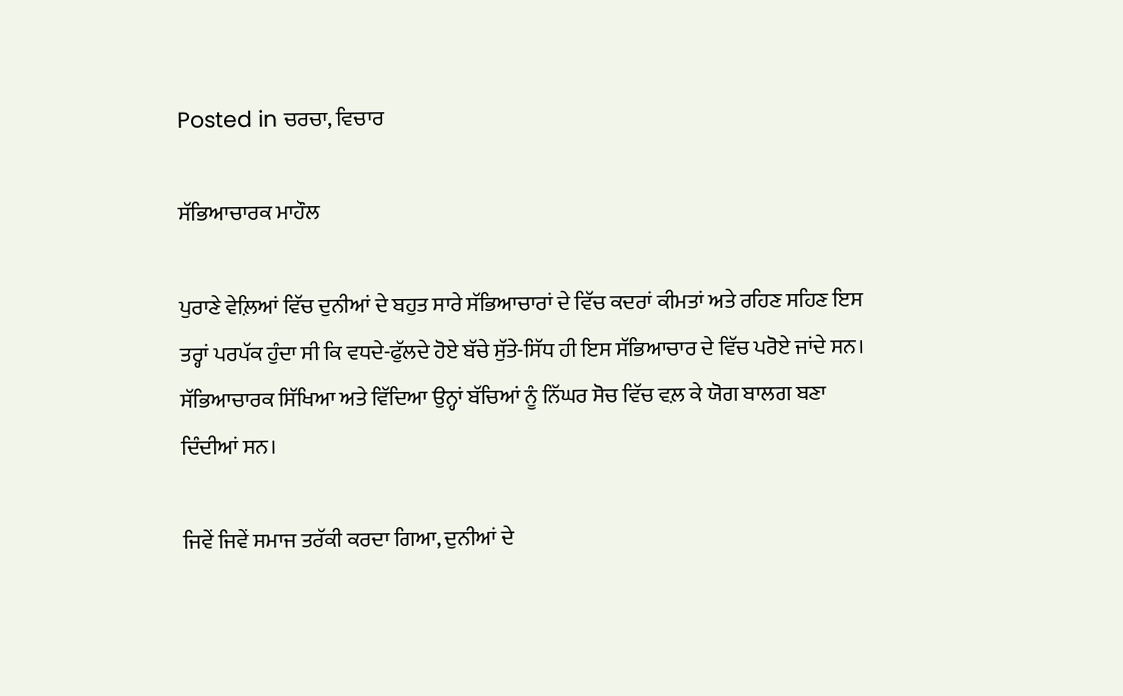Posted in ਚਰਚਾ, ਵਿਚਾਰ

ਸੱਭਿਆਚਾਰਕ ਮਾਹੌਲ

ਪੁਰਾਣੇ ਵੇਲ਼ਿਆਂ ਵਿੱਚ ਦੁਨੀਆਂ ਦੇ ਬਹੁਤ ਸਾਰੇ ਸੱਭਿਆਚਾਰਾਂ ਦੇ ਵਿੱਚ ਕਦਰਾਂ ਕੀਮਤਾਂ ਅਤੇ ਰਹਿਣ ਸਹਿਣ ਇਸ ਤਰ੍ਹਾਂ ਪਰਪੱਕ ਹੁੰਦਾ ਸੀ ਕਿ ਵਧਦੇ-ਫੁੱਲਦੇ ਹੋਏ ਬੱਚੇ ਸੁੱਤੇ-ਸਿੱਧ ਹੀ ਇਸ ਸੱਭਿਆਚਾਰ ਦੇ ਵਿੱਚ ਪਰੋਏ ਜਾਂਦੇ ਸਨ। ਸੱਭਿਆਚਾਰਕ ਸਿੱਖਿਆ ਅਤੇ ਵਿੱਦਿਆ ਉਨ੍ਹਾਂ ਬੱਚਿਆਂ ਨੂੰ ਨਿੱਘਰ ਸੋਚ ਵਿੱਚ ਵਲ਼ ਕੇ ਯੋਗ ਬਾਲਗ ਬਣਾ ਦਿੰਦੀਆਂ ਸਨ।

ਜਿਵੇਂ ਜਿਵੇਂ ਸਮਾਜ ਤਰੱਕੀ ਕਰਦਾ ਗਿਆ, ਦੁਨੀਆਂ ਦੇ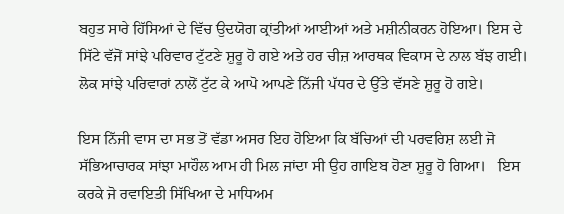ਬਹੁਤ ਸਾਰੇ ਹਿੱਸਿਆਂ ਦੇ ਵਿੱਚ ਉਦਯੋਗ ਕ੍ਰਾਂਤੀਆਂ ਆਈਆਂ ਅਤੇ ਮਸ਼ੀਨੀਕਰਨ ਹੋਇਆ। ਇਸ ਦੇ ਸਿੱਟੇ ਵੱਜੋਂ ਸਾਂਝੇ ਪਰਿਵਾਰ ਟੁੱਟਣੇ ਸ਼ੁਰੂ ਹੋ ਗਏ ਅਤੇ ਹਰ ਚੀਜ਼ ਆਰਥਕ ਵਿਕਾਸ ਦੇ ਨਾਲ ਬੱਝ ਗਈ। ਲੋਕ ਸਾਂਝੇ ਪਰਿਵਾਰਾਂ ਨਾਲੋਂ ਟੁੱਟ ਕੇ ਆਪੋ ਆਪਣੇ ਨਿੱਜੀ ਪੱਧਰ ਦੇ ਉੱਤੇ ਵੱਸਣੇ ਸ਼ੁਰੂ ਹੋ ਗਏ।

ਇਸ ਨਿੱਜੀ ਵਾਸ ਦਾ ਸਭ ਤੋਂ ਵੱਡਾ ਅਸਰ ਇਹ ਹੋਇਆ ਕਿ ਬੱਚਿਆਂ ਦੀ ਪਰਵਰਿਸ਼ ਲਈ ਜੋ  ਸੱਭਿਆਚਾਰਕ ਸਾਂਝਾ ਮਾਹੌਲ ਆਮ ਹੀ ਮਿਲ ਜਾਂਦਾ ਸੀ ਉਹ ਗਾਇਬ ਹੋਣਾ ਸ਼ੁਰੂ ਹੋ ਗਿਆ।   ਇਸ ਕਰਕੇ ਜੋ ਰਵਾਇਤੀ ਸਿੱਖਿਆ ਦੇ ਮਾਧਿਅਮ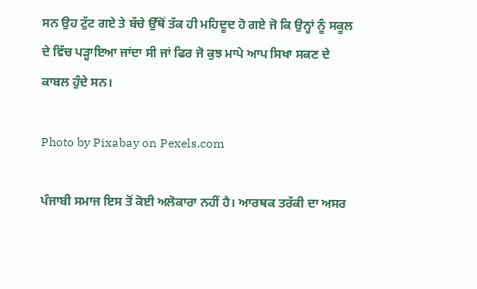ਸਨ ਉਹ ਟੁੱਟ ਗਏ ਤੇ ਬੱਚੇ ਉੱਥੋਂ ਤੱਕ ਹੀ ਮਹਿਦੂਦ ਹੋ ਗਏ ਜੋ ਕਿ ਉਨ੍ਹਾਂ ਨੂੰ ਸਕੂਲ ਦੇ ਵਿੱਚ ਪੜ੍ਹਾਇਆ ਜਾਂਦਾ ਸੀ ਜਾਂ ਫਿਰ ਜੋ ਕੁਝ ਮਾਪੇ ਆਪ ਸਿਖਾ ਸਕਣ ਦੇ ਕਾਬਲ ਹੁੰਦੇ ਸਨ।

Photo by Pixabay on Pexels.com

ਪੰਜਾਬੀ ਸਮਾਜ ਇਸ ਤੋਂ ਕੋਈ ਅਲੋਕਾਰਾ ਨਹੀਂ ਹੈ। ਆਰਥਕ ਤਰੱਕੀ ਦਾ ਅਸਰ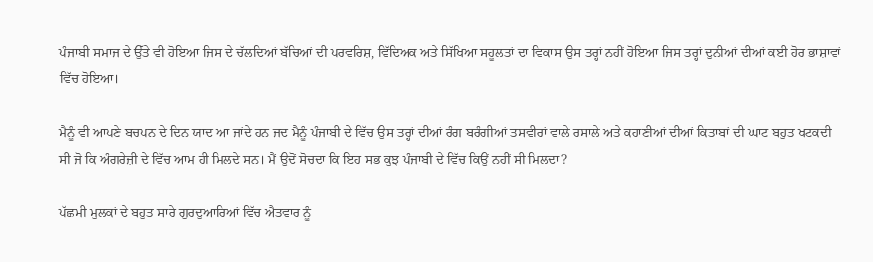ਪੰਜਾਬੀ ਸਮਾਜ ਦੇ ਉੱਤੇ ਵੀ ਹੋਇਆ ਜਿਸ ਦੇ ਚੱਲਦਿਆਂ ਬੱਚਿਆਂ ਦੀ ਪਰਵਰਿਸ਼, ਵਿੱਦਿਅਕ ਅਤੇ ਸਿੱਖਿਆ ਸਹੂਲਤਾਂ ਦਾ ਵਿਕਾਸ ਉਸ ਤਰ੍ਹਾਂ ਨਹੀਂ ਹੋਇਆ ਜਿਸ ਤਰ੍ਹਾਂ ਦੁਨੀਆਂ ਦੀਆਂ ਕਈ ਹੋਰ ਭਾਸ਼ਾਵਾਂ ਵਿੱਚ ਹੋਇਆ।

ਮੈਨੂੰ ਵੀ ਆਪਣੇ ਬਚਪਨ ਦੇ ਦਿਨ ਯਾਦ ਆ ਜਾਂਦੇ ਹਨ ਜਦ ਮੈਨੂੰ ਪੰਜਾਬੀ ਦੇ ਵਿੱਚ ਉਸ ਤਰ੍ਹਾਂ ਦੀਆਂ ਰੰਗ ਬਰੰਗੀਆਂ ਤਸਵੀਰਾਂ ਵਾਲੇ ਰਸਾਲੇ ਅਤੇ ਕਹਾਣੀਆਂ ਦੀਆਂ ਕਿਤਾਬਾਂ ਦੀ ਘਾਟ ਬਹੁਤ ਖਟਕਦੀ ਸੀ ਜੋ ਕਿ ਅੰਗਰੇਜ਼ੀ ਦੇ ਵਿੱਚ ਆਮ ਹੀ ਮਿਲਦੇ ਸਨ। ਮੈਂ ਉਦੋਂ ਸੋਚਦਾ ਕਿ ਇਹ ਸਭ ਕੁਝ ਪੰਜਾਬੀ ਦੇ ਵਿੱਚ ਕਿਉਂ ਨਹੀਂ ਸੀ ਮਿਲਦਾ?

ਪੱਛਮੀ ਮੁਲਕਾਂ ਦੇ ਬਹੁਤ ਸਾਰੇ ਗੁਰਦੁਆਰਿਆਂ ਵਿੱਚ ਐਤਵਾਰ ਨੂੰ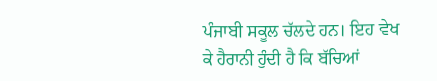ਪੰਜਾਬੀ ਸਕੂਲ ਚੱਲਦੇ ਹਨ। ਇਹ ਵੇਖ ਕੇ ਹੈਰਾਨੀ ਹੁੰਦੀ ਹੈ ਕਿ ਬੱਚਿਆਂ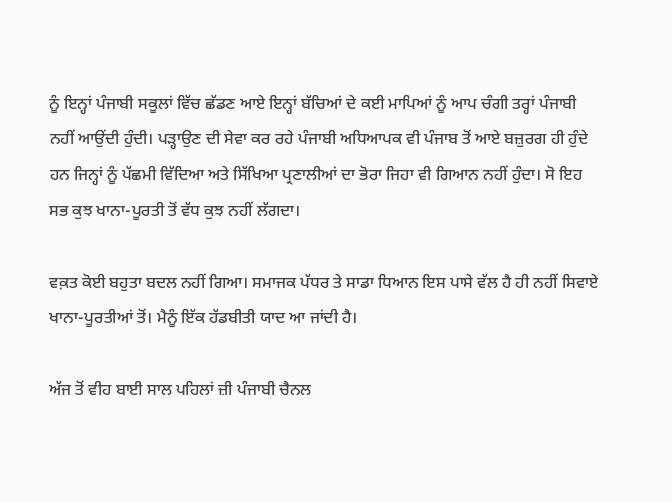ਨੂੰ ਇਨ੍ਹਾਂ ਪੰਜਾਬੀ ਸਕੂਲਾਂ ਵਿੱਚ ਛੱਡਣ ਆਏ ਇਨ੍ਹਾਂ ਬੱਚਿਆਂ ਦੇ ਕਈ ਮਾਪਿਆਂ ਨੂੰ ਆਪ ਚੰਗੀ ਤਰ੍ਹਾਂ ਪੰਜਾਬੀ ਨਹੀਂ ਆਉਂਦੀ ਹੁੰਦੀ। ਪੜ੍ਹਾਉਣ ਦੀ ਸੇਵਾ ਕਰ ਰਹੇ ਪੰਜਾਬੀ ਅਧਿਆਪਕ ਵੀ ਪੰਜਾਬ ਤੋਂ ਆਏ ਬਜ਼ੁਰਗ ਹੀ ਹੁੰਦੇ ਹਨ ਜਿਨ੍ਹਾਂ ਨੂੰ ਪੱਛਮੀ ਵਿੱਦਿਆ ਅਤੇ ਸਿੱਖਿਆ ਪ੍ਰਣਾਲੀਆਂ ਦਾ ਭੋਰਾ ਜਿਹਾ ਵੀ ਗਿਆਨ ਨਹੀਂ ਹੁੰਦਾ। ਸੋ ਇਹ ਸਭ ਕੁਝ ਖਾਨਾ-ਪੂਰਤੀ ਤੋਂ ਵੱਧ ਕੁਝ ਨਹੀਂ ਲੱਗਦਾ।

ਵਕ਼ਤ ਕੋਈ ਬਹੁਤਾ ਬਦਲ ਨਹੀਂ ਗਿਆ। ਸਮਾਜਕ ਪੱਧਰ ਤੇ ਸਾਡਾ ਧਿਆਨ ਇਸ ਪਾਸੇ ਵੱਲ ਹੈ ਹੀ ਨਹੀਂ ਸਿਵਾਏ ਖਾਨਾ-ਪੂਰਤੀਆਂ ਤੋਂ। ਮੈਨੂੰ ਇੱਕ ਹੱਡਬੀਤੀ ਯਾਦ ਆ ਜਾਂਦੀ ਹੈ।

ਅੱਜ ਤੋਂ ਵੀਹ ਬਾਈ ਸਾਲ ਪਹਿਲਾਂ ਜ਼ੀ ਪੰਜਾਬੀ ਚੈਨਲ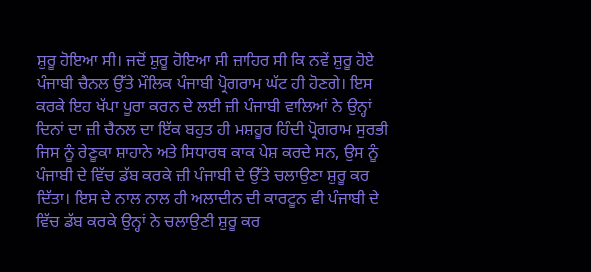ਸ਼ੁਰੂ ਹੋਇਆ ਸੀ। ਜਦੋਂ ਸ਼ੁਰੂ ਹੋਇਆ ਸੀ ਜ਼ਾਹਿਰ ਸੀ ਕਿ ਨਵੇਂ ਸ਼ੁਰੂ ਹੋਏ ਪੰਜਾਬੀ ਚੈਨਲ ਉੱਤੇ ਮੌਲਿਕ ਪੰਜਾਬੀ ਪ੍ਰੋਗਰਾਮ ਘੱਟ ਹੀ ਹੋਣਗੇ। ਇਸ ਕਰਕੇ ਇਹ ਖੱਪਾ ਪੂਰਾ ਕਰਨ ਦੇ ਲਈ ਜ਼ੀ ਪੰਜਾਬੀ ਵਾਲਿਆਂ ਨੇ ਉਨ੍ਹਾਂ ਦਿਨਾਂ ਦਾ ਜ਼ੀ ਚੈਨਲ ਦਾ ਇੱਕ ਬਹੁਤ ਹੀ ਮਸ਼ਹੂਰ ਹਿੰਦੀ ਪ੍ਰੋਗਰਾਮ ਸੁਰਭੀ ਜਿਸ ਨੂੰ ਰੇਣੂਕਾ ਸ਼ਾਹਾਨੇ ਅਤੇ ਸਿਧਾਰਥ ਕਾਕ ਪੇਸ਼ ਕਰਦੇ ਸਨ, ਉਸ ਨੂੰ ਪੰਜਾਬੀ ਦੇ ਵਿੱਚ ਡੱਬ ਕਰਕੇ ਜ਼ੀ ਪੰਜਾਬੀ ਦੇ ਉੱਤੇ ਚਲਾਉਣਾ ਸ਼ੁਰੂ ਕਰ ਦਿੱਤਾ। ਇਸ ਦੇ ਨਾਲ ਨਾਲ ਹੀ ਅਲਾਦੀਨ ਦੀ ਕਾਰਟੂਨ ਵੀ ਪੰਜਾਬੀ ਦੇ ਵਿੱਚ ਡੱਬ ਕਰਕੇ ਉਨ੍ਹਾਂ ਨੇ ਚਲਾਉਣੀ ਸ਼ੁਰੂ ਕਰ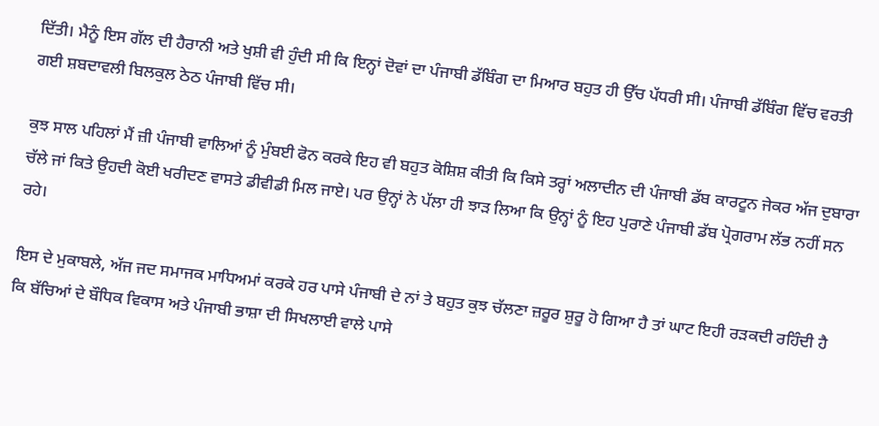ਦਿੱਤੀ। ਮੈਨੂੰ ਇਸ ਗੱਲ ਦੀ ਹੈਰਾਨੀ ਅਤੇ ਖੁਸ਼ੀ ਵੀ ਹੁੰਦੀ ਸੀ ਕਿ ਇਨ੍ਹਾਂ ਦੋਵਾਂ ਦਾ ਪੰਜਾਬੀ ਡੱਬਿੰਗ ਦਾ ਮਿਆਰ ਬਹੁਤ ਹੀ ਉੱਚ ਪੱਧਰੀ ਸੀ। ਪੰਜਾਬੀ ਡੱਬਿੰਗ ਵਿੱਚ ਵਰਤੀ ਗਈ ਸ਼ਬਦਾਵਲੀ ਬਿਲਕੁਲ ਠੇਠ ਪੰਜਾਬੀ ਵਿੱਚ ਸੀ।

ਕੁਝ ਸਾਲ ਪਹਿਲਾਂ ਮੈਂ ਜ਼ੀ ਪੰਜਾਬੀ ਵਾਲਿਆਂ ਨੂੰ ਮੁੰਬਈ ਫੋਨ ਕਰਕੇ ਇਹ ਵੀ ਬਹੁਤ ਕੋਸ਼ਿਸ਼ ਕੀਤੀ ਕਿ ਕਿਸੇ ਤਰ੍ਹਾਂ ਅਲਾਦੀਨ ਦੀ ਪੰਜਾਬੀ ਡੱਬ ਕਾਰਟੂਨ ਜੇਕਰ ਅੱਜ ਦੁਬਾਰਾ ਚੱਲੇ ਜਾਂ ਕਿਤੇ ਉਹਦੀ ਕੋਈ ਖਰੀਦਣ ਵਾਸਤੇ ਡੀਵੀਡੀ ਮਿਲ ਜਾਏ। ਪਰ ਉਨ੍ਹਾਂ ਨੇ ਪੱਲਾ ਹੀ ਝਾੜ ਲਿਆ ਕਿ ਉਨ੍ਹਾਂ ਨੂੰ ਇਹ ਪੁਰਾਣੇ ਪੰਜਾਬੀ ਡੱਬ ਪ੍ਰੋਗਰਾਮ ਲੱਭ ਨਹੀਂ ਸਨ ਰਹੇ।

ਇਸ ਦੇ ਮੁਕਾਬਲੇ, ਅੱਜ ਜਦ ਸਮਾਜਕ ਮਾਧਿਅਮਾਂ ਕਰਕੇ ਹਰ ਪਾਸੇ ਪੰਜਾਬੀ ਦੇ ਨਾਂ ਤੇ ਬਹੁਤ ਕੁਝ ਚੱਲਣਾ ਜ਼ਰੂਰ ਸ਼ੁਰੂ ਹੋ ਗਿਆ ਹੈ ਤਾਂ ਘਾਟ ਇਹੀ ਰੜਕਦੀ ਰਹਿੰਦੀ ਹੈ ਕਿ ਬੱਚਿਆਂ ਦੇ ਬੌਧਿਕ ਵਿਕਾਸ ਅਤੇ ਪੰਜਾਬੀ ਭਾਸ਼ਾ ਦੀ ਸਿਖਲਾਈ ਵਾਲੇ ਪਾਸੇ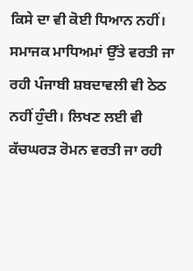ਕਿਸੇ ਦਾ ਵੀ ਕੋਈ ਧਿਆਨ ਨਹੀਂ। ਸਮਾਜਕ ਮਾਧਿਅਮਾਂ ਉੱਤੇ ਵਰਤੀ ਜਾ ਰਹੀ ਪੰਜਾਬੀ ਸ਼ਬਦਾਵਲੀ ਵੀ ਠੇਠ ਨਹੀਂ ਹੁੰਦੀ। ਲਿਖਣ ਲਈ ਵੀ ਕੱਚਘਰੜ ਰੋਮਨ ਵਰਤੀ ਜਾ ਰਹੀ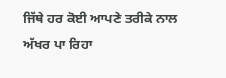ਜਿੱਥੇ ਹਰ ਕੋਈ ਆਪਣੇ ਤਰੀਕੇ ਨਾਲ ਅੱਖਰ ਪਾ ਰਿਹਾ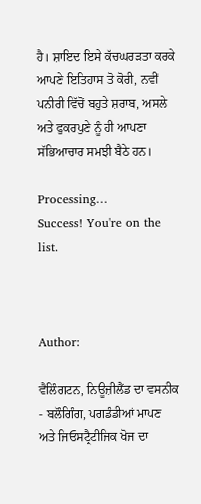ਹੈ। ਸ਼ਾਇਦ ਇਸੇ ਕੱਚਘਰੜਤਾ ਕਰਕੇ ਆਪਣੇ ਇਤਿਹਾਸ ਤੋ ਕੋਰੀ, ਨਵੀਂ ਪਨੀਰੀ ਵਿੱਚੋਂ ਬਹੁਤੇ ਸ਼ਰਾਬ, ਅਸਲੇ ਅਤੇ ਫੁਕਰਪੁਣੇ ਨੂੰ ਹੀ ਆਪਣਾ ਸੱਭਿਆਚਾਰ ਸਮਝੀ ਬੈਠੇ ਹਨ।

Processing…
Success! You're on the list.



Author:

ਵੈਲਿੰਗਟਨ, ਨਿਊਜ਼ੀਲੈਂਡ ਦਾ ਵਸਨੀਕ - ਬਲੌਗਿੰਗ, ਪਗਡੰਡੀਆਂ ਮਾਪਣ ਅਤੇ ਜਿਓਸਟ੍ਰੈਟੀਜਿਕ ਖੋਜ ਦਾ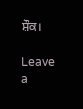ਸ਼ੌਕ।

Leave a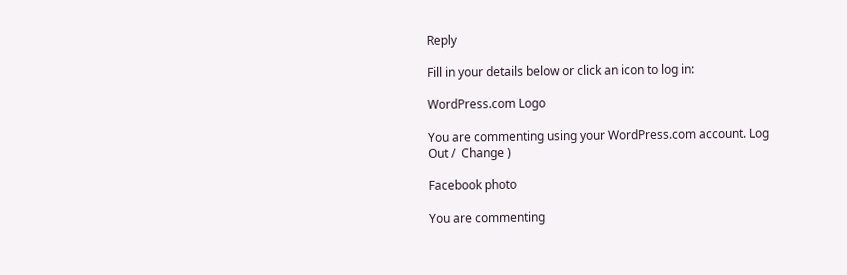Reply

Fill in your details below or click an icon to log in:

WordPress.com Logo

You are commenting using your WordPress.com account. Log Out /  Change )

Facebook photo

You are commenting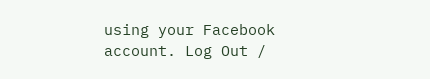using your Facebook account. Log Out /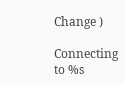Change )

Connecting to %s